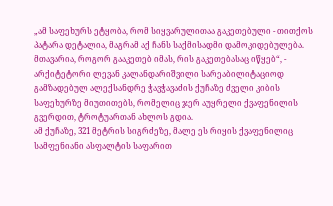„ამ საფეხურს ეტყობა, რომ სიყვარულითაა გაკეთებული - თითქოს პატარა დეტალია, მაგრამ აქ ჩანს საქმისადმი დამოკიდებულება. მთავარია, როგორ გააკეთებ იმას, რის გაკეთებასაც იწყებ“, - არქიტეტორი ლევან კალანდარიშვილი სარეაბილიტაციოდ გამზადებულ ალექსანდრე ჭავჭავაძის ქუჩაზე ძველი კიბის საფეხურზე მიუთითებს, რომელიც ჯერ აუყრელი ქვაფენილის გვერდით, ტროტუართან ახლოს გდია.
ამ ქუჩაზე, 321 მეტრის სიგრძეზე, მალე ეს რიყის ქვაფენილიც სამფენიანი ასფალტის საფარით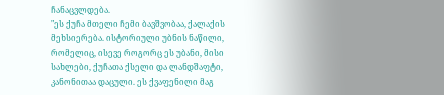ჩანაცვლდება.
"ეს ქუჩა მთელი ჩემი ბავშვობაა, ქალაქის მეხსიერება. ისტორიული უბნის ნაწილი, რომელიც, ისევე როგორც ეს უბანი, მისი სახლები, ქუჩათა ქსელი და ლანდშაფტი, კანონითაა დაცული. ეს ქვაფენილი მაგ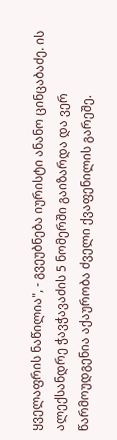ყველაფრის ნაწილია", - გვეუბნება იურისტი ანანო ცინცაბაძე. ის ალექსანდრე ჭავჭავაძის 5 ნომერში გაიზარდა და ვერ წარმოუდგენია აქაურობა ძველი ქვაფენილის გარეშე.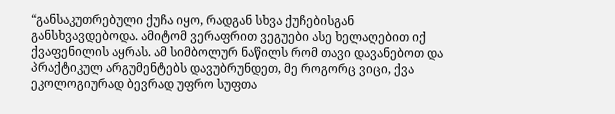“განსაკუთრებული ქუჩა იყო, რადგან სხვა ქუჩებისგან განსხვავდებოდა. ამიტომ ვერაფრით ვეგუები ასე ხელაღებით იქ ქვაფენილის აყრას. ამ სიმბოლურ ნაწილს რომ თავი დავანებოთ და პრაქტიკულ არგუმენტებს დავუბრუნდეთ, მე როგორც ვიცი, ქვა ეკოლოგიურად ბევრად უფრო სუფთა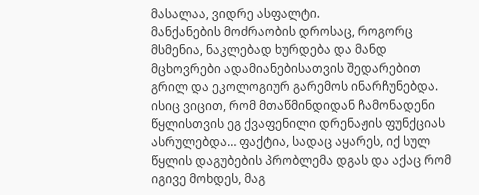მასალაა, ვიდრე ასფალტი.
მანქანების მოძრაობის დროსაც, როგორც მსმენია, ნაკლებად ხურდება და მანდ მცხოვრები ადამიანებისათვის შედარებით გრილ და ეკოლოგიურ გარემოს ინარჩუნებდა. ისიც ვიცით, რომ მთაწმინდიდან ჩამონადენი წყლისთვის ეგ ქვაფენილი დრენაჟის ფუნქციას ასრულებდა… ფაქტია, სადაც აყარეს, იქ სულ წყლის დაგუბების პრობლემა დგას და აქაც რომ იგივე მოხდეს, მაგ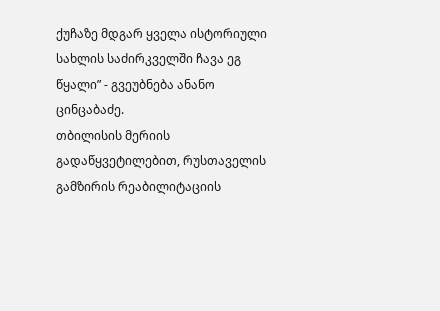ქუჩაზე მდგარ ყველა ისტორიული სახლის საძირკველში ჩავა ეგ წყალი” - გვეუბნება ანანო ცინცაბაძე.
თბილისის მერიის გადაწყვეტილებით, რუსთაველის გამზირის რეაბილიტაციის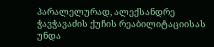პარალელურად, ალექსანდრე ჭავჭავაძის ქუჩის რეაბილიტაციისას უნდა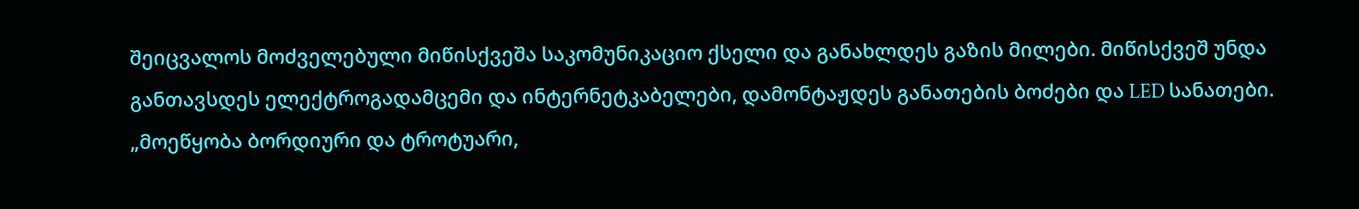შეიცვალოს მოძველებული მიწისქვეშა საკომუნიკაციო ქსელი და განახლდეს გაზის მილები. მიწისქვეშ უნდა განთავსდეს ელექტროგადამცემი და ინტერნეტკაბელები, დამონტაჟდეს განათების ბოძები და LED სანათები.
„მოეწყობა ბორდიური და ტროტუარი,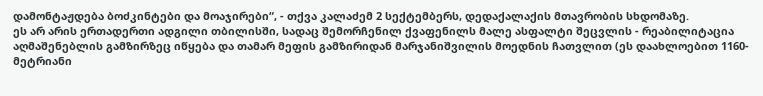დამონტაჟდება ბოძკინტები და მოაჯირები“, - თქვა კალაძემ 2 სექტემბერს, დედაქალაქის მთავრობის სხდომაზე.
ეს არ არის ერთადერთი ადგილი თბილისში, სადაც შემორჩენილ ქვაფენილს მალე ასფალტი შეცვლის - რეაბილიტაცია აღმაშენებლის გამზირზეც იწყება და თამარ მეფის გამზირიდან მარჯანიშვილის მოედნის ჩათვლით (ეს დაახლოებით 1160-მეტრიანი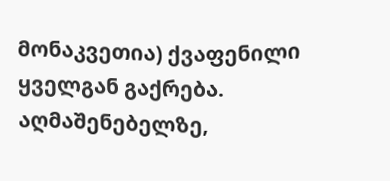მონაკვეთია) ქვაფენილი ყველგან გაქრება.
აღმაშენებელზე,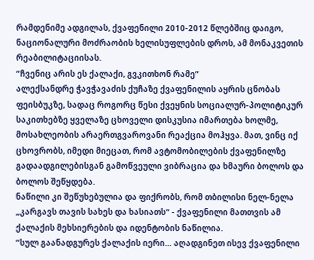რამდენიმე ადგილას, ქვაფენილი 2010-2012 წლებშიც დაიგო, ნაციონალური მოძრაობის ხელისუფლების დროს, ამ მონაკვეთის რეაბილიტაციისას.
“ჩვენიც არის ეს ქალაქი, გვკითხონ რამე”
ალექსანდრე ჭავჭავაძის ქუჩაზე ქვაფენილის აყრის ცნობას ფეისბუკზე, სადაც როგორც წესი ქვეყნის სოციალურ-პოლიტიკურ საკითხებზე ყველაზე ცხოველი დისკუსია იმართება ხოლმე, მოსახლეობის არაერთგვაროვანი რეაქცია მოჰყვა. მათ, ვინც იქ ცხოვრობს, იმედი მიეცათ, რომ ავტომობილების ქვაფენილზე გადაადგილებისგან გამოწვეული ვიბრაცია და ხმაური ბოლოს და ბოლოს შეწყდება.
ნაწილი კი შეწუხებულია და ფიქრობს, რომ თბილისი ნელ-ნელა „კარგავს თავის სახეს და ხასიათს“ - ქვაფენილი მათთვის ამ ქალაქის მეხსიერების და იდენტობის ნაწილია.
“სულ გაანადგურეს ქალაქის იერი… აღადგინეთ ისევ ქვაფენილი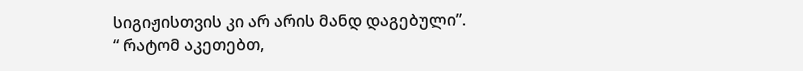სიგიჟისთვის კი არ არის მანდ დაგებული”.
“ რატომ აკეთებთ,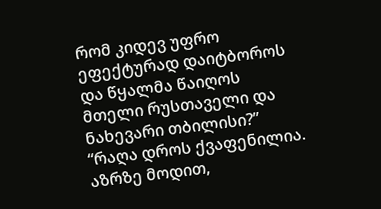რომ კიდევ უფრო ეფექტურად დაიტბოროს და წყალმა წაიღოს მთელი რუსთაველი და ნახევარი თბილისი?”
“რაღა დროს ქვაფენილია. აზრზე მოდით,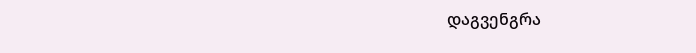დაგვენგრა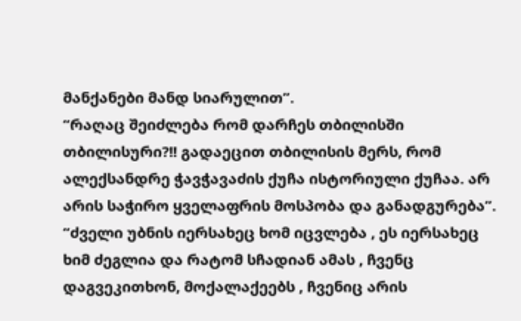მანქანები მანდ სიარულით”.
“რაღაც შეიძლება რომ დარჩეს თბილისში თბილისური?!! გადაეცით თბილისის მერს, რომ ალექსანდრე ჭავჭავაძის ქუჩა ისტორიული ქუჩაა. არ არის საჭირო ყველაფრის მოსპობა და განადგურება”.
“ძველი უბნის იერსახეც ხომ იცვლება , ეს იერსახეც ხიმ ძეგლია და რატომ სჩადიან ამას , ჩვენც დაგვეკითხონ, მოქალაქეებს , ჩვენიც არის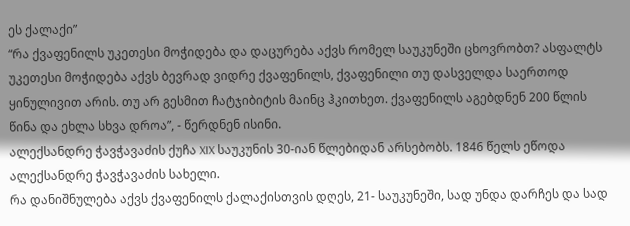ეს ქალაქი”
“რა ქვაფენილს უკეთესი მოჭიდება და დაცურება აქვს რომელ საუკუნეში ცხოვრობთ? ასფალტს უკეთესი მოჭიდება აქვს ბევრად ვიდრე ქვაფენილს, ქვაფენილი თუ დასველდა საერთოდ ყინულივით არის. თუ არ გესმით ჩატჯიბიტის მაინც ჰკითხეთ. ქვაფენილს აგებდნენ 200 წლის წინა და ეხლა სხვა დროა”, - წერდნენ ისინი.
ალექსანდრე ჭავჭავაძის ქუჩა XIX საუკუნის 30-იან წლებიდან არსებობს. 1846 წელს ეწოდა ალექსანდრე ჭავჭავაძის სახელი.
რა დანიშნულება აქვს ქვაფენილს ქალაქისთვის დღეს, 21- საუკუნეში, სად უნდა დარჩეს და სად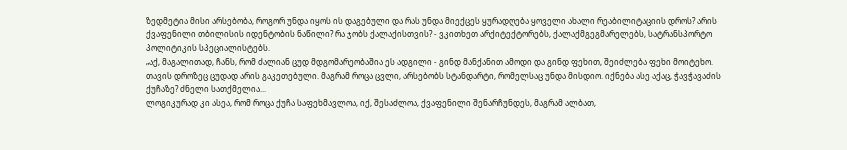ზედმეტია მისი არსებობა, როგორ უნდა იყოს ის დაგებული და რას უნდა მიექცეს ყურადღება ყოველი ახალი რეაბილიტაციის დროს? არის ქვაფენილი თბილისის იდენტობის ნაწილი? რა ჯობს ქალაქისთვის? - ვკითხეთ არქიტექტორებს, ქალაქმგეგმარელებს, სატრანსპორტო პოლიტიკის სპეციალისტებს.
„აქ, მაგალითად, ჩანს, რომ ძალიან ცუდ მდგომარეობაშია ეს ადგილი - გინდ მანქანით ამოდი და გინდ ფეხით, შეიძლება ფეხი მოიტეხო. თავის დროზეც ცუდად არის გაკეთებული. მაგრამ როცა ცვლი, არსებობს სტანდარტი, რომელსაც უნდა მისდიო. იქნება ასე აქაც, ჭავჭავაძის ქუჩაზე? ძნელი სათქმელია...
ლოგიკურად კი ასეა, რომ როცა ქუჩა საფეხმავლოა, იქ, შესაძლოა, ქვაფენილი შენარჩუნდეს, მაგრამ ალბათ,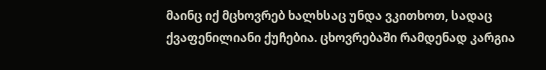მაინც იქ მცხოვრებ ხალხსაც უნდა ვკითხოთ, სადაც ქვაფენილიანი ქუჩებია. ცხოვრებაში რამდენად კარგია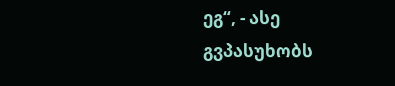ეგ“, - ასე გვპასუხობს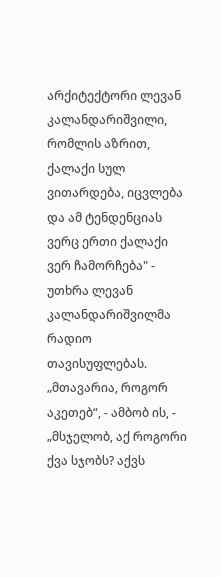არქიტექტორი ლევან კალანდარიშვილი, რომლის აზრით, ქალაქი სულ ვითარდება, იცვლება და ამ ტენდენციას ვერც ერთი ქალაქი ვერ ჩამორჩება" - უთხრა ლევან კალანდარიშვილმა რადიო თავისუფლებას.
„მთავარია, როგორ აკეთებ“, - ამბობ ის, - „მსჯელობ, აქ როგორი ქვა სჯობს? აქვს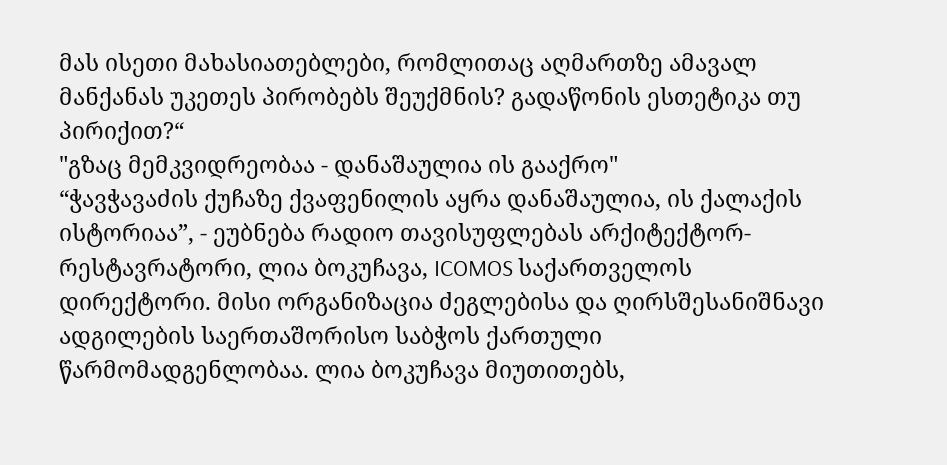მას ისეთი მახასიათებლები, რომლითაც აღმართზე ამავალ მანქანას უკეთეს პირობებს შეუქმნის? გადაწონის ესთეტიკა თუ პირიქით?“
"გზაც მემკვიდრეობაა - დანაშაულია ის გააქრო"
“ჭავჭავაძის ქუჩაზე ქვაფენილის აყრა დანაშაულია, ის ქალაქის ისტორიაა”, - ეუბნება რადიო თავისუფლებას არქიტექტორ-რესტავრატორი, ლია ბოკუჩავა, ICOMOS საქართველოს დირექტორი. მისი ორგანიზაცია ძეგლებისა და ღირსშესანიშნავი ადგილების საერთაშორისო საბჭოს ქართული წარმომადგენლობაა. ლია ბოკუჩავა მიუთითებს,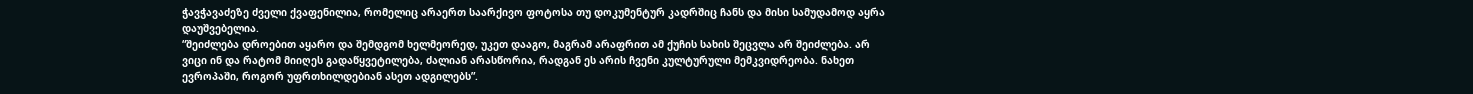ჭავჭავაძეზე ძველი ქვაფენილია, რომელიც არაერთ საარქივო ფოტოსა თუ დოკუმენტურ კადრშიც ჩანს და მისი სამუდამოდ აყრა დაუშვებელია.
“შეიძლება დროებით აყარო და შემდგომ ხელმეორედ, უკეთ დააგო, მაგრამ არაფრით ამ ქუჩის სახის შეცვლა არ შეიძლება. არ ვიცი ინ და რატომ მიიღეს გადაწყვეტილება, ძალიან არასწორია, რადგან ეს არის ჩვენი კულტურული მემკვიდრეობა. ნახეთ ევროპაში, როგორ უფრთხილდებიან ასეთ ადგილებს”.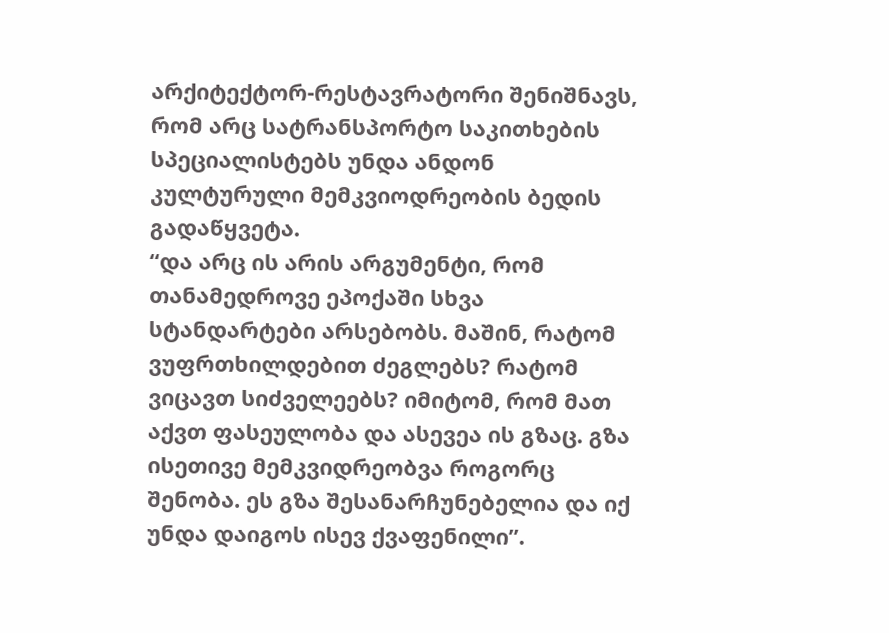არქიტექტორ-რესტავრატორი შენიშნავს, რომ არც სატრანსპორტო საკითხების სპეციალისტებს უნდა ანდონ კულტურული მემკვიოდრეობის ბედის გადაწყვეტა.
“და არც ის არის არგუმენტი, რომ თანამედროვე ეპოქაში სხვა სტანდარტები არსებობს. მაშინ, რატომ ვუფრთხილდებით ძეგლებს? რატომ ვიცავთ სიძველეებს? იმიტომ, რომ მათ აქვთ ფასეულობა და ასევეა ის გზაც. გზა ისეთივე მემკვიდრეობვა როგორც შენობა. ეს გზა შესანარჩუნებელია და იქ უნდა დაიგოს ისევ ქვაფენილი”.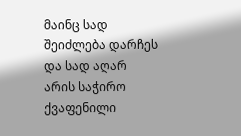მაინც სად შეიძლება დარჩეს და სად აღარ არის საჭირო ქვაფენილი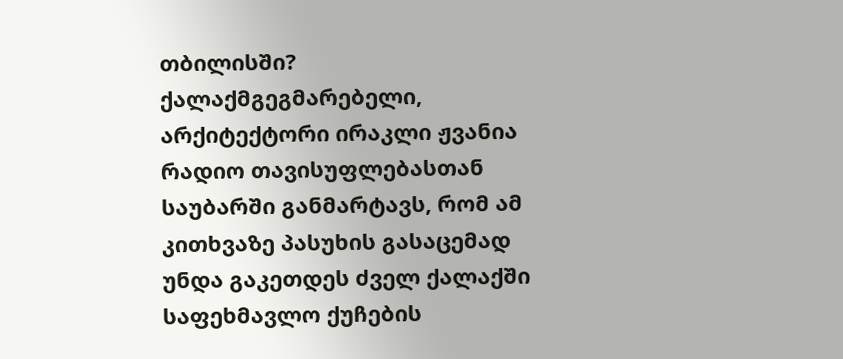თბილისში?
ქალაქმგეგმარებელი, არქიტექტორი ირაკლი ჟვანია რადიო თავისუფლებასთან საუბარში განმარტავს, რომ ამ კითხვაზე პასუხის გასაცემად უნდა გაკეთდეს ძველ ქალაქში საფეხმავლო ქუჩების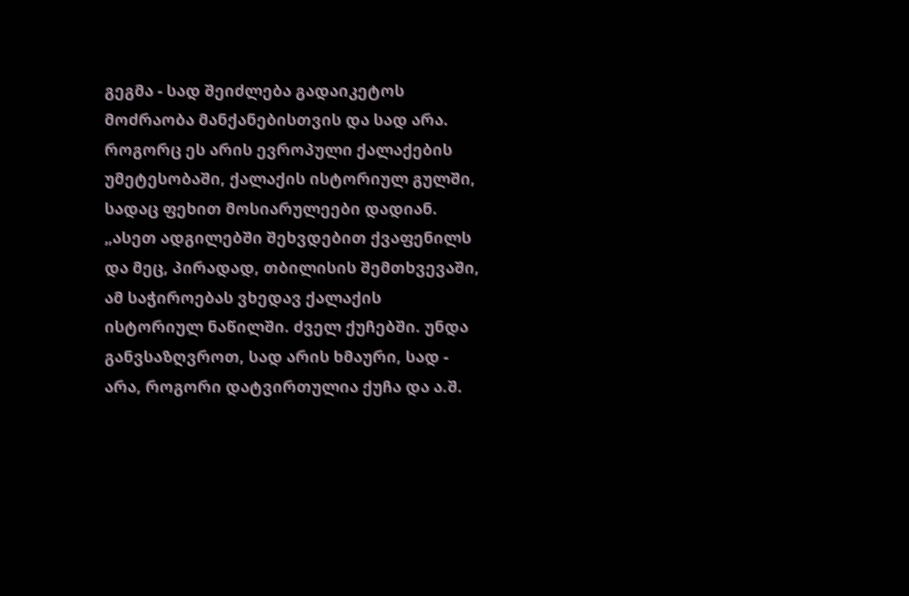გეგმა - სად შეიძლება გადაიკეტოს მოძრაობა მანქანებისთვის და სად არა. როგორც ეს არის ევროპული ქალაქების უმეტესობაში, ქალაქის ისტორიულ გულში, სადაც ფეხით მოსიარულეები დადიან.
„ასეთ ადგილებში შეხვდებით ქვაფენილს და მეც, პირადად, თბილისის შემთხვევაში, ამ საჭიროებას ვხედავ ქალაქის ისტორიულ ნაწილში. ძველ ქუჩებში. უნდა განვსაზღვროთ, სად არის ხმაური, სად - არა, როგორი დატვირთულია ქუჩა და ა.შ.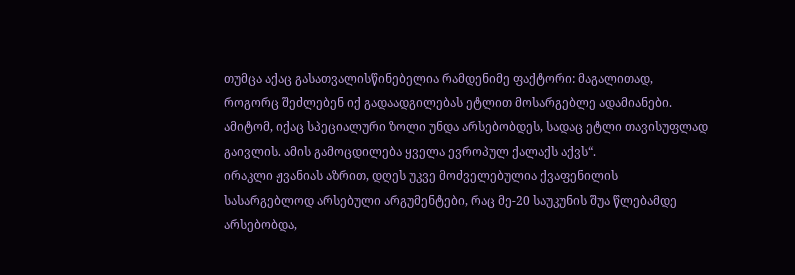თუმცა აქაც გასათვალისწინებელია რამდენიმე ფაქტორი: მაგალითად, როგორც შეძლებენ იქ გადაადგილებას ეტლით მოსარგებლე ადამიანები. ამიტომ, იქაც სპეციალური ზოლი უნდა არსებობდეს, სადაც ეტლი თავისუფლად გაივლის. ამის გამოცდილება ყველა ევროპულ ქალაქს აქვს“.
ირაკლი ჟვანიას აზრით, დღეს უკვე მოძველებულია ქვაფენილის სასარგებლოდ არსებული არგუმენტები, რაც მე-20 საუკუნის შუა წლებამდე არსებობდა,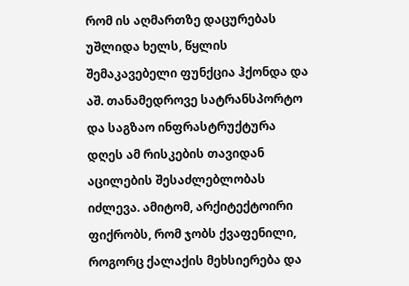რომ ის აღმართზე დაცურებას უშლიდა ხელს, წყლის შემაკავებელი ფუნქცია ჰქონდა და აშ. თანამედროვე სატრანსპორტო და საგზაო ინფრასტრუქტურა დღეს ამ რისკების თავიდან აცილების შესაძლებლობას იძლევა. ამიტომ, არქიტექტოირი ფიქრობს, რომ ჯობს ქვაფენილი, როგორც ქალაქის მეხსიერება და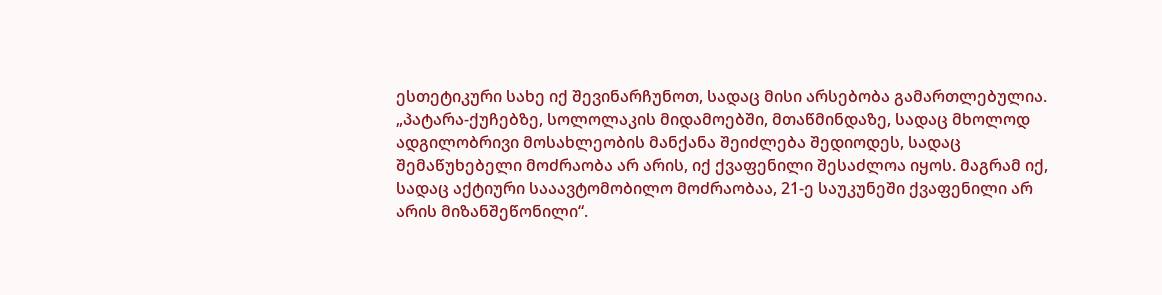ესთეტიკური სახე იქ შევინარჩუნოთ, სადაც მისი არსებობა გამართლებულია.
„პატარა-ქუჩებზე, სოლოლაკის მიდამოებში, მთაწმინდაზე, სადაც მხოლოდ ადგილობრივი მოსახლეობის მანქანა შეიძლება შედიოდეს, სადაც შემაწუხებელი მოძრაობა არ არის, იქ ქვაფენილი შესაძლოა იყოს. მაგრამ იქ, სადაც აქტიური სააავტომობილო მოძრაობაა, 21-ე საუკუნეში ქვაფენილი არ არის მიზანშეწონილი“.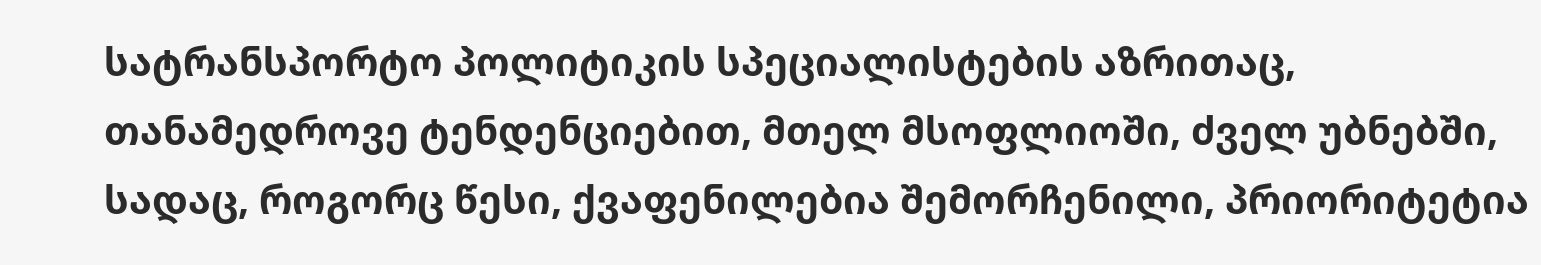სატრანსპორტო პოლიტიკის სპეციალისტების აზრითაც, თანამედროვე ტენდენციებით, მთელ მსოფლიოში, ძველ უბნებში, სადაც, როგორც წესი, ქვაფენილებია შემორჩენილი, პრიორიტეტია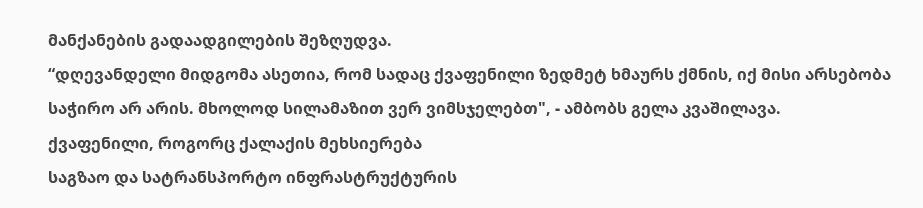მანქანების გადაადგილების შეზღუდვა.
“დღევანდელი მიდგომა ასეთია, რომ სადაც ქვაფენილი ზედმეტ ხმაურს ქმნის, იქ მისი არსებობა საჭირო არ არის. მხოლოდ სილამაზით ვერ ვიმსჯელებთ", - ამბობს გელა კვაშილავა.
ქვაფენილი, როგორც ქალაქის მეხსიერება
საგზაო და სატრანსპორტო ინფრასტრუქტურის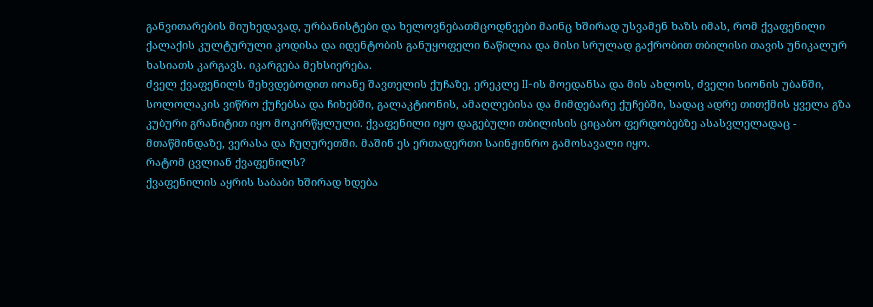განვითარების მიუხედავად, ურბანისტები და ხელოვნებათმცოდნეები მაინც ხშირად უსვამენ ხაზს იმას, რომ ქვაფენილი ქალაქის კულტურული კოდისა და იდენტობის განუყოფელი ნაწილია და მისი სრულად გაქრობით თბილისი თავის უნიკალურ ხასიათს კარგავს. იკარგება მეხსიერება.
ძველ ქვაფენილს შეხვდებოდით იოანე შავთელის ქუჩაზე, ერეკლე II-ის მოედანსა და მის ახლოს, ძველი სიონის უბანში, სოლოლაკის ვიწრო ქუჩებსა და ჩიხებში, გალაკტიონის, ამაღლებისა და მიმდებარე ქუჩებში, სადაც ადრე თითქმის ყველა გზა კუბური გრანიტით იყო მოკირწყლული. ქვაფენილი იყო დაგებული თბილისის ციცაბო ფერდობებზე ასასვლელადაც - მთაწმინდაზე, ვერასა და ჩუღურეთში. მაშინ ეს ერთადერთი საინჟინრო გამოსავალი იყო.
რატომ ცვლიან ქვაფენილს?
ქვაფენილის აყრის საბაბი ხშირად ხდება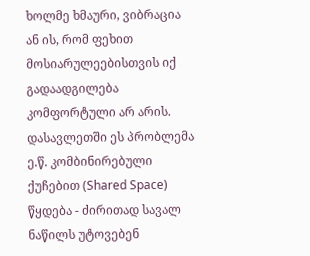ხოლმე ხმაური, ვიბრაცია ან ის, რომ ფეხით მოსიარულეებისთვის იქ გადაადგილება კომფორტული არ არის.
დასავლეთში ეს პრობლემა ე.წ. კომბინირებული ქუჩებით (Shared Space) წყდება - ძირითად სავალ ნაწილს უტოვებენ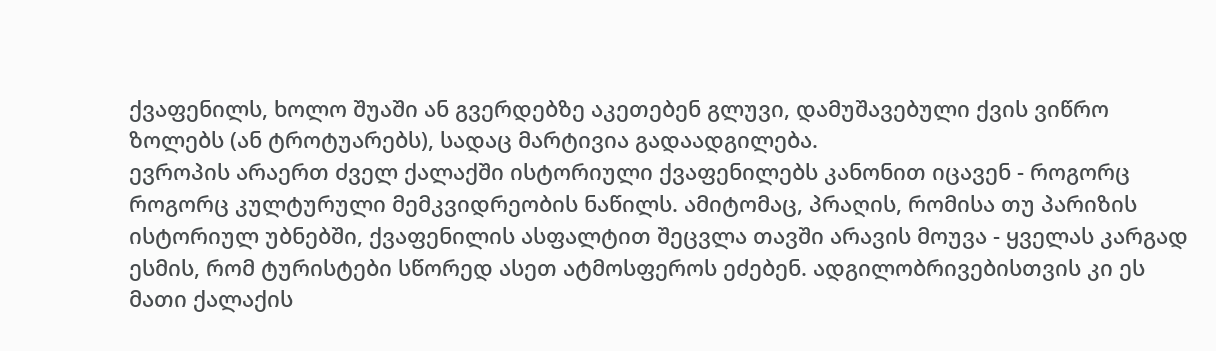ქვაფენილს, ხოლო შუაში ან გვერდებზე აკეთებენ გლუვი, დამუშავებული ქვის ვიწრო ზოლებს (ან ტროტუარებს), სადაც მარტივია გადაადგილება.
ევროპის არაერთ ძველ ქალაქში ისტორიული ქვაფენილებს კანონით იცავენ - როგორც როგორც კულტურული მემკვიდრეობის ნაწილს. ამიტომაც, პრაღის, რომისა თუ პარიზის ისტორიულ უბნებში, ქვაფენილის ასფალტით შეცვლა თავში არავის მოუვა - ყველას კარგად ესმის, რომ ტურისტები სწორედ ასეთ ატმოსფეროს ეძებენ. ადგილობრივებისთვის კი ეს მათი ქალაქის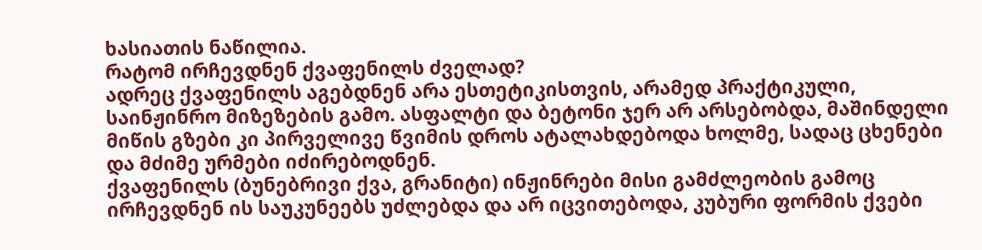ხასიათის ნაწილია.
რატომ ირჩევდნენ ქვაფენილს ძველად?
ადრეც ქვაფენილს აგებდნენ არა ესთეტიკისთვის, არამედ პრაქტიკული, საინჟინრო მიზეზების გამო. ასფალტი და ბეტონი ჯერ არ არსებობდა, მაშინდელი მიწის გზები კი პირველივე წვიმის დროს ატალახდებოდა ხოლმე, სადაც ცხენები და მძიმე ურმები იძირებოდნენ.
ქვაფენილს (ბუნებრივი ქვა, გრანიტი) ინჟინრები მისი გამძლეობის გამოც ირჩევდნენ ის საუკუნეებს უძლებდა და არ იცვითებოდა, კუბური ფორმის ქვები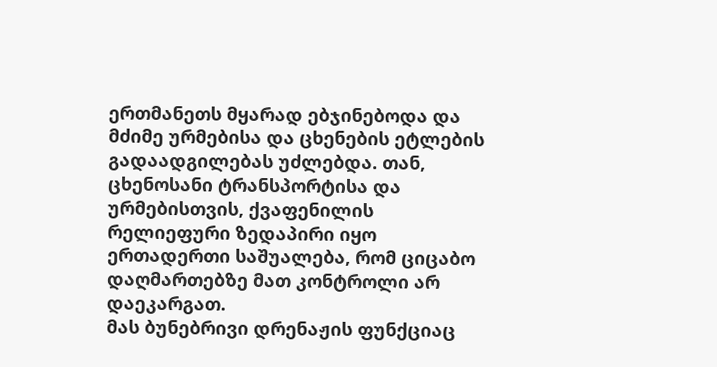ერთმანეთს მყარად ებჯინებოდა და მძიმე ურმებისა და ცხენების ეტლების გადაადგილებას უძლებდა. თან, ცხენოსანი ტრანსპორტისა და ურმებისთვის, ქვაფენილის რელიეფური ზედაპირი იყო ერთადერთი საშუალება, რომ ციცაბო დაღმართებზე მათ კონტროლი არ დაეკარგათ.
მას ბუნებრივი დრენაჟის ფუნქციაც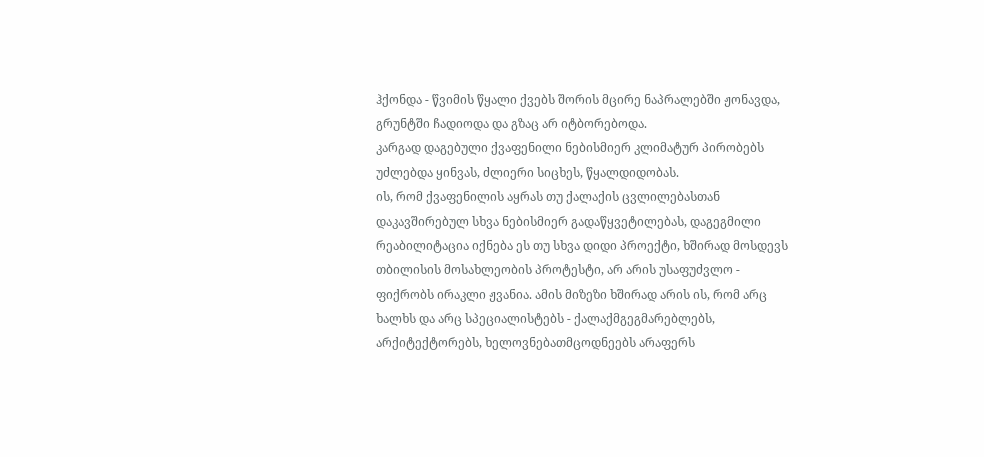ჰქონდა - წვიმის წყალი ქვებს შორის მცირე ნაპრალებში ჟონავდა, გრუნტში ჩადიოდა და გზაც არ იტბორებოდა.
კარგად დაგებული ქვაფენილი ნებისმიერ კლიმატურ პირობებს უძლებდა ყინვას, ძლიერი სიცხეს, წყალდიდობას.
ის, რომ ქვაფენილის აყრას თუ ქალაქის ცვლილებასთან დაკავშირებულ სხვა ნებისმიერ გადაწყვეტილებას, დაგეგმილი რეაბილიტაცია იქნება ეს თუ სხვა დიდი პროექტი, ხშირად მოსდევს თბილისის მოსახლეობის პროტესტი, არ არის უსაფუძვლო - ფიქრობს ირაკლი ჟვანია. ამის მიზეზი ხშირად არის ის, რომ არც ხალხს და არც სპეციალისტებს - ქალაქმგეგმარებლებს, არქიტექტორებს, ხელოვნებათმცოდნეებს არაფერს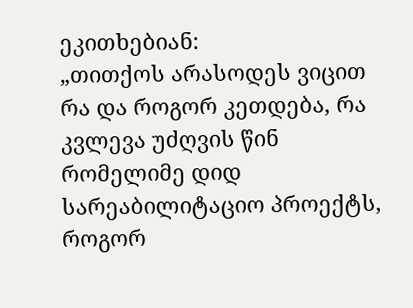ეკითხებიან:
„თითქოს არასოდეს ვიცით რა და როგორ კეთდება, რა კვლევა უძღვის წინ რომელიმე დიდ სარეაბილიტაციო პროექტს, როგორ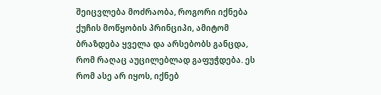შეიცვლება მოძრაობა, როგორი იქნება ქუჩის მოწყობის პრინციპი, ამიტომ ბრაზდება ყველა და არსებობს განცდა, რომ რაღაც აუცილებლად გაფუჭდება. ეს რომ ასე არ იყოს, იქნებ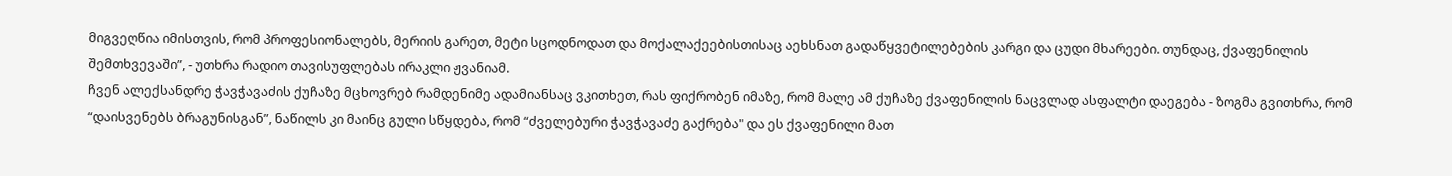მიგვეღწია იმისთვის, რომ პროფესიონალებს, მერიის გარეთ, მეტი სცოდნოდათ და მოქალაქეებისთისაც აეხსნათ გადაწყვეტილებების კარგი და ცუდი მხარეები. თუნდაც, ქვაფენილის შემთხვევაში”, - უთხრა რადიო თავისუფლებას ირაკლი ჟვანიამ.
ჩვენ ალექსანდრე ჭავჭავაძის ქუჩაზე მცხოვრებ რამდენიმე ადამიანსაც ვკითხეთ, რას ფიქრობენ იმაზე, რომ მალე ამ ქუჩაზე ქვაფენილის ნაცვლად ასფალტი დაეგება - ზოგმა გვითხრა, რომ “დაისვენებს ბრაგუნისგან”, ნაწილს კი მაინც გული სწყდება, რომ “ძველებური ჭავჭავაძე გაქრება" და ეს ქვაფენილი მათ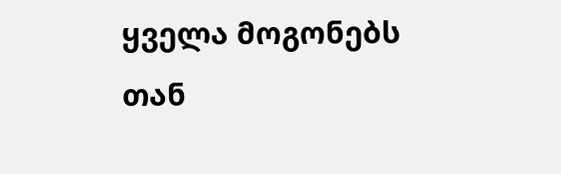ყველა მოგონებს თან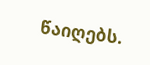წაიღებს.